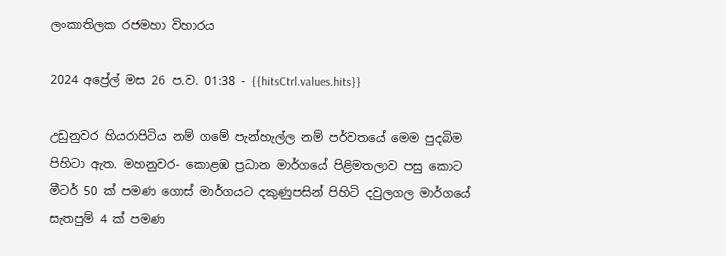ලංකාතිලක රජමහා විහාරය

2024 අප්‍රේල් මස 26 ප.ව. 01:38 - {{hitsCtrl.values.hits}}

උඩුනුවර හියරාපිටිය නම් ගමේ පැන්හැල්ල නම් පර්වතයේ මෙම පුදබිම පිහිටා ඇත. මහනුවර- කොළඹ ප්‍රධාන මාර්ගයේ පිළිමතලාව පසු කොට මීටර් 50 ක් පමණ ගොස් මාර්ගයට දකුණුපසින් පිහිටි දවුලගල මාර්ගයේ සැතපුම් 4 ක් පමණ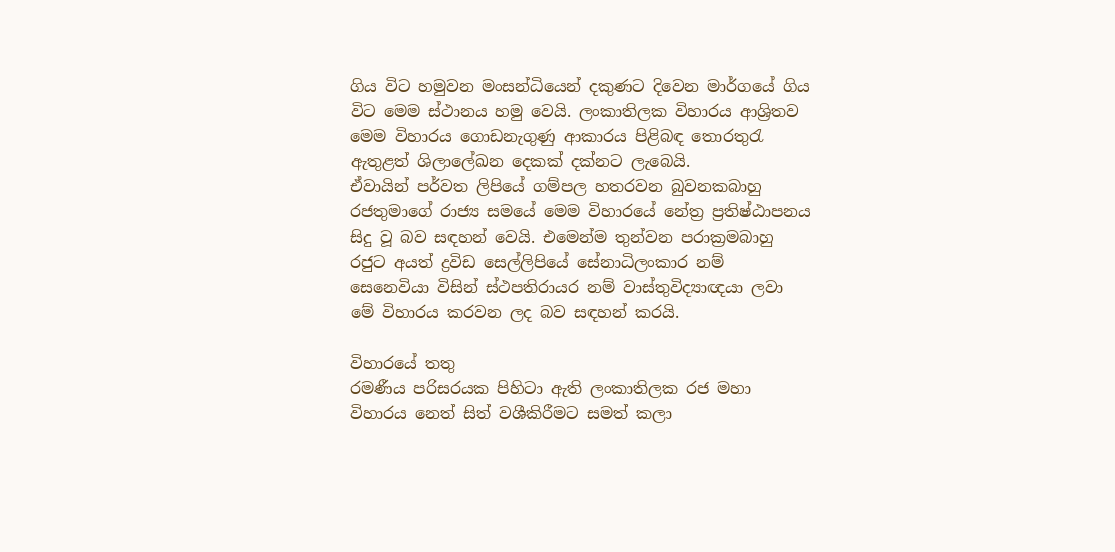ගිය විට හමුවන මංසන්ධියෙන් දකුණට දිවෙන මාර්ගයේ ගිය විට මෙම ස්ථානය හමු වෙයි. ලංකාතිලක විහාරය ආශ්‍රිතව මෙම විහාරය ගොඩනැගුණු ආකාරය පිළිබඳ තොරතුරැ ඇතුළත් ශිලාලේඛන දෙකක් දක්නට ලැබෙයි.
ඒවායින් පර්වත ලිපියේ ගම්පල හතරවන බුවනකබාහු  රජතුමාගේ රාජ්‍ය සමයේ මෙම විහාරයේ නේත්‍ර ප්‍රතිෂ්ඨාපනය සිදු වූ බව සඳහන් වෙයි. එමෙන්ම තුන්වන පරාක්‍රමබාහු රජුට අයත් ද්‍රවිඩ සෙල්ලිපියේ සේනාධිලංකාර නම් සෙනෙවියා විසින් ස්ථපතිරායර නම් වාස්තුවිද්‍යාඥයා ලවා මේ විහාරය කරවන ලද බව සඳහන් කරයි.

විහාරයේ තතු
රමණීය පරිසරයක පිහිටා ඇති ලංකාතිලක රජ මහා විහාරය නෙත් සිත් වශීකිරීමට සමත් කලා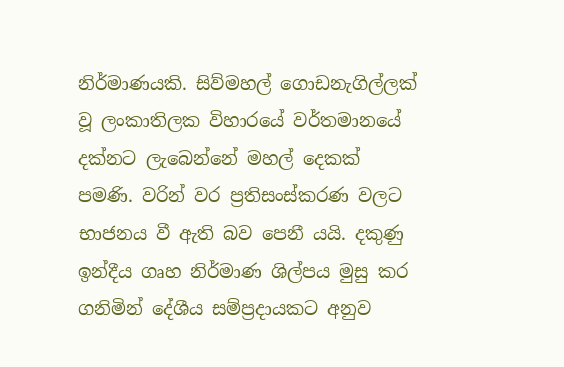නිර්මාණයකි. සිව්මහල් ගොඩනැගිල්ලක් වූ ලංකාතිලක විහාරයේ වර්තමානයේ දක්නට ලැබෙන්නේ මහල් දෙකක් පමණි. වරින් වර ප්‍රතිසංස්කරණ වලට භාජනය වී ඇති බව පෙනී යයි. දකුණු ඉන්දීය ගෘහ නිර්මාණ ශිල්පය මුසු කර ගනිමින් දේශීය සම්ප්‍රදායකට අනුව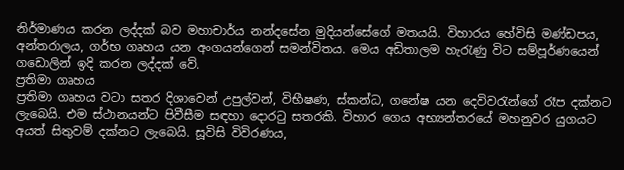නිර්මාණය කරන ලද්දක් බව මහාචාර්ය නන්දසේන මුදියන්සේගේ මතයයි. විහාරය හේවිසි මණ්ඩපය, අන්තරාලය, ගර්භ ගෘහය යන අංගයන්ගෙන් සමන්විතය. මෙය අඩිතාලම හැරැණු විට සම්පූර්ණයෙන් ගඩොලින් ඉදි කරන ලද්දක් වේ.
ප්‍රතිමා ගෘහය
ප්‍රතිමා ගෘහය වටා සතර දිශාවෙන් උපුල්වන්, විභීෂණ, ස්කන්ධ, ගනේෂ යන දෙවිවරැන්ගේ රෑප දක්නට ලැබෙයි. එම ස්ථානයන්ට පිවීසීම සඳහා දොරටු සතරකි. විහාර ගෙය අභ්‍යන්තරයේ මහනුවර යුගයට අයත් සිතුවම් දක්නට ලැබෙයි. සූවිසි විවිරණය,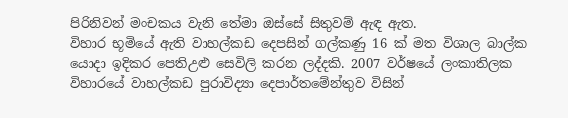පිරිනිවන් මංචකය වැනි තේමා ඔස්සේ සිතුවම් ඇඳ ඇත.
විහාර භූමියේ ඇති වාහල්කඩ දෙපසින් ගල්කණු 16 ක් මත විශාල බාල්ක යොදා ඉදිකර පෙතිඋළු සෙවිලි කරන ලද්දකි. 2007 වර්ෂයේ ලංකාතිලක විහාරයේ වාහල්කඩ පුරාවිද්‍යා දෙපාර්තමේන්තුව විසින්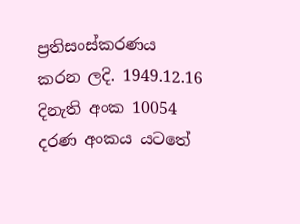ප්‍රතිසංස්කරණය කරන ලදි. 1949.12.16 දිනැති අංක 10054 දරණ අංකය යටතේ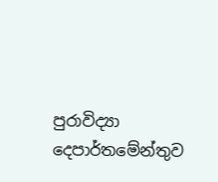පුරාවිද්‍යා දෙපාර්තමේන්තුව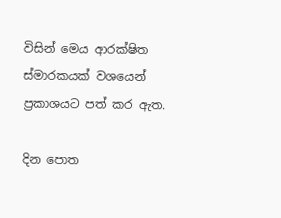විසින් මෙය ආරක්ෂිත ස්මාරකයක් වශයෙන් ප්‍රකාශයට පත් කර ඇත.

දින පොත